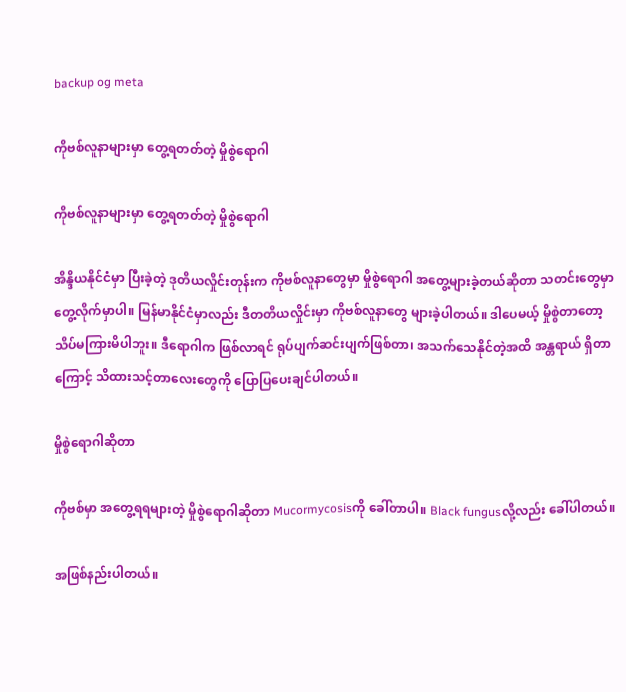backup og meta

ကိုဗစ်လူနာများမှာ တွေ့ရတတ်တဲ့ မှိုစွဲရောဂါ

ကိုဗစ်လူနာများမှာ တွေ့ရတတ်တဲ့ မှိုစွဲရောဂါ

အိန္ဒိယနိုင်ငံမှာ ပြီးခဲ့တဲ့ ဒုတိယလှိုင်းတုန်းက ကိုဗစ်လူနာတွေမှာ မှိုစွဲရောဂါ အတွေ့များခဲ့တယ်ဆိုတာ သတင်းတွေမှာ တွေ့လိုက်မှာပါ။ မြန်မာနိုင်ငံမှာလည်း ဒီတတိယလှိုင်းမှာ ကိုဗစ်လူနာတွေ များခဲ့ပါတယ်။ ဒါပေမယ့် မှိုစွဲတာတော့ သိပ်မကြားမိပါဘူး။ ဒီရောဂါက ဖြစ်လာရင် ရုပ်ပျက်ဆင်းပျက်ဖြစ်တာ၊ အသက်သေနိုင်တဲ့အထိ အန္တရာယ် ရှိတာကြောင့် သိထားသင့်တာလေးတွေကို ပြောပြပေးချင်ပါတယ်။

မှိုစွဲရောဂါဆိုတာ

ကိုဗစ်မှာ အတွေ့ရရများတဲ့ မှိုစွဲရောဂါဆိုတာ Mucormycosisကို ခေါ်တာပါ။ Black fungusလို့လည်း ခေါ်ပါတယ်။

အဖြစ်နည်းပါတယ်။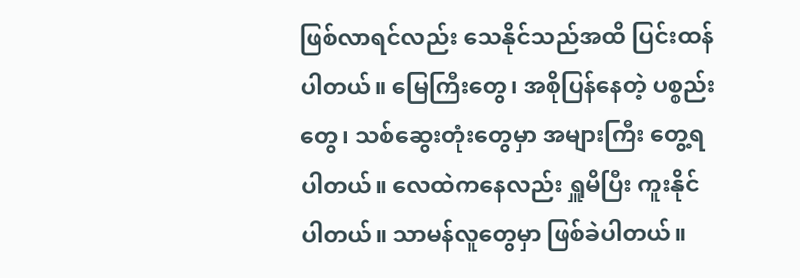ဖြစ်လာရင်လည်း သေနိုင်သည်အထိ ပြင်းထန်ပါတယ်။ မြေကြီးတွေ၊ အစိုပြန်နေတဲ့ ပစ္စည်းတွေ၊ သစ်ဆွေးတုံးတွေမှာ အများကြီး တွေ့ရပါတယ်။ လေထဲကနေလည်း ရှူမိပြီး ကူးနိုင်ပါတယ်။ သာမန်လူတွေမှာ ဖြစ်ခဲပါတယ်။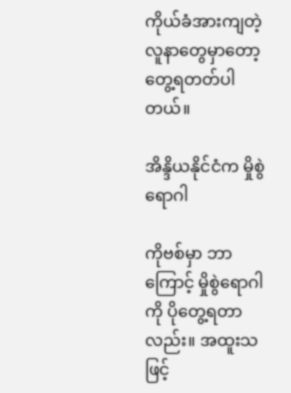ကိုယ်ခံအားကျတဲ့ လူနာတွေမှာတော့ တွေ့ရတတ်ပါတယ်။

အိန္ဒိယနိုင်ငံက မှိုစွဲရောဂါ

ကိုဗစ်မှာ ဘာကြောင့် မှိုစွဲရောဂါကို ပိုတွေ့ရတာလည်း။ အထူးသဖြင့်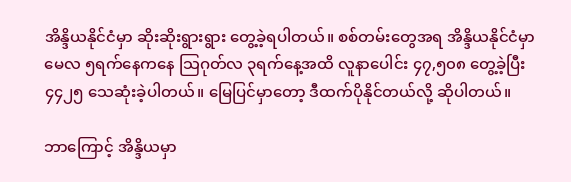အိန္ဒိယနိုင်ငံမှာ ဆိုးဆိုးရွားရွား တွေ့ခဲ့ရပါတယ်။ စစ်တမ်းတွေအရ အိန္ဒိယနိုင်ငံမှာ မေလ ၅ရက်နေကနေ သြဂုတ်လ ၃ရက်နေ့အထိ လူနာပေါင်း ၄၇,၅၀၈ တွေ့ခဲ့ပြီး ၄၄၂၅ သေဆုံးခဲ့ပါတယ်။ မြေပြင်မှာတော့ ဒီထက်ပိုနိုင်တယ်လို့ ဆိုပါတယ်။

ဘာကြောင့် အိန္ဒိယမှာ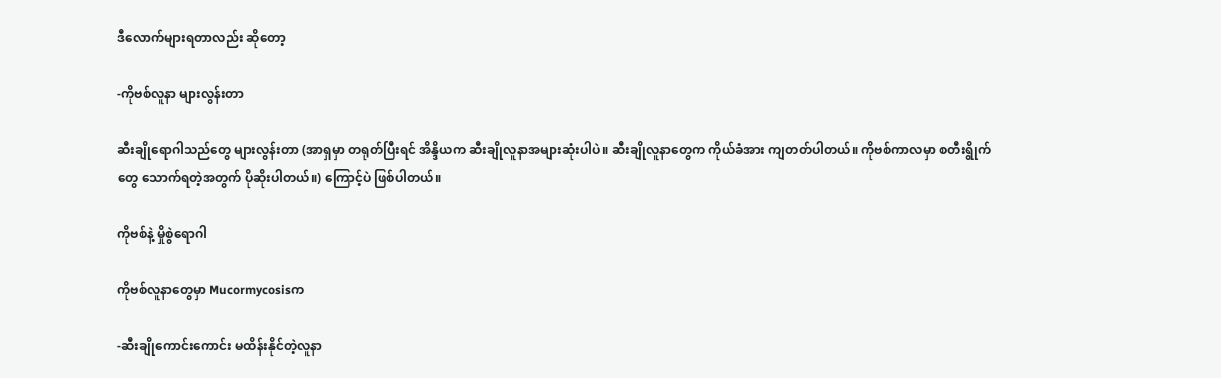ဒီလောက်များရတာလည်း ဆိုတော့

-ကိုဗစ်လူနာ များလွန်းတာ

ဆီးချိုရောဂါသည်တွေ များလွန်းတာ (အာရှမှာ တရုတ်ပြီးရင် အိန္ဒိယက ဆီးချိုလူနာအများဆုံးပါပဲ။ ဆီးချိုလူနာတွေက ကိုယ်ခံအား ကျတတ်ပါတယ်။ ကိုဗစ်ကာလမှာ စတီးရွိုက်တွေ သောက်ရတဲ့အတွက် ပိုဆိုးပါတယ်။) ကြောင့်ပဲ ဖြစ်ပါတယ်။

ကိုဗစ်နဲ့ မှိုစွဲရောဂါ

ကိုဗစ်လူနာတွေမှာ Mucormycosisက

-ဆီးချိုကောင်းကောင်း မထိန်းနိုင်တဲ့လူနာ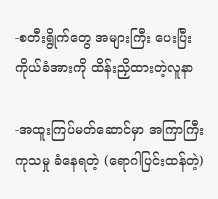-စတီးရွိုက်တွေ အများကြီး ပေးပြီး ကိုယ်ခံအားကို ထိန်းညှိထားတဲ့လူနာ

-အထူးကြပ်မတ်ဆောင်မှာ အကြာကြီး ကုသမှု ခံနေရတဲ့ (ရောဂါပြင်းထန်တဲ့)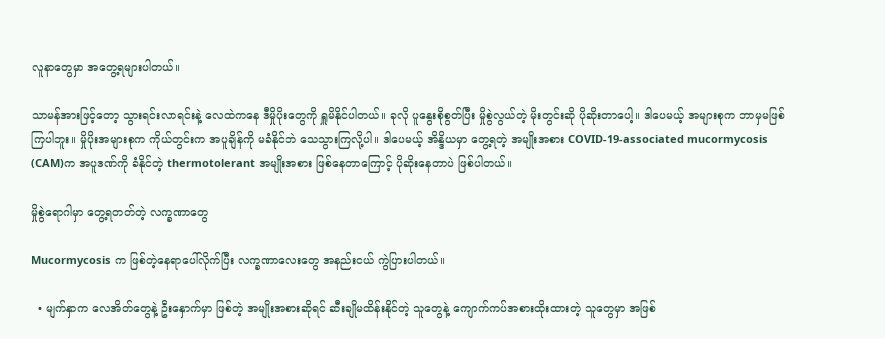လူနာတွေမှာ အတွေ့ရများပါတယ်။

သာမန်အားဖြင့်တော့ သွားရင်းလာရင်းနဲ့ လေထဲကနေ ဒီမှိုပိုးတွေကို ရှူမိနိုင်ပါတယ်။ ခုလို ပူနွေးစိုစွတ်ပြီး မှိုစွဲလွယ်တဲ့ မိုးတွင်းဆို ပိုဆိုးတာပေါ့။ ဒါပေမယ့် အများစုက ဘာမှမဖြစ်ကြပါဘူး။ မှိုပိုးအများစုက ကိုယ်တွင်းက အပူချိန်ကို မခံနိုင်ဘဲ သေသွားကြလို့ပါ။ ဒါပေမယ့် အိန္ဒိယမှာ တွေ့ရတဲ့ အမျိုးအစား COVID-19-associated mucormycosis (CAM)က အပူဒဏ်ကို ခံနိုင်တဲ့ thermotolerant အမျိုးအစား ဖြစ်နေတာကြောင့် ပိုဆိုးနေတာပဲ ဖြစ်ပါတယ်။

မှိုစွဲရောဂါမှာ တွေ့ရတတ်တဲ့ လက္ခဏာတွေ

Mucormycosis က ဖြစ်တဲ့နေရာပေါ်လိုက်ပြီး လက္ခဏာလေးတွေ အနည်းငယ် ကွဲပြားပါတယ်။

  • မျက်နှာက လေအိတ်တွေနဲ့ ဦးနှောက်မှာ ဖြစ်တဲ့ အမျိုးအစားဆိုရင် ဆီးချိုမထိန်းနိုင်တဲ့ သူတွေနဲ့ ကျောက်ကပ်အစားထိုးထားတဲ့ သူတွေမှာ အဖြစ်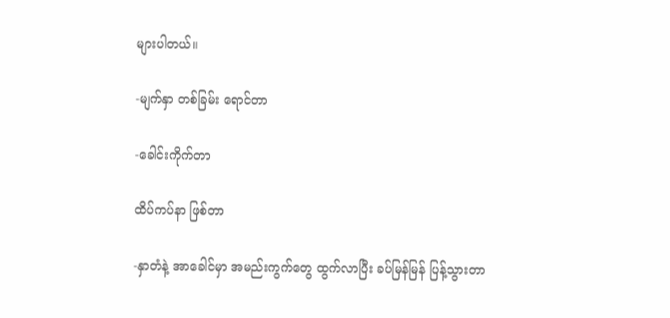များပါတယ်။

-မျက်နှာ တစ်ခြမ်း ရောင်တာ

-ခေါင်းကိုက်တာ

ထိပ်ကပ်နာ ဖြစ်တာ

-နှာတံနဲ့ အာခေါင်မှာ အမည်းကွက်တွေ ထွက်လာပြီး ခပ်မြန်မြန် ပြန့်သွားတာ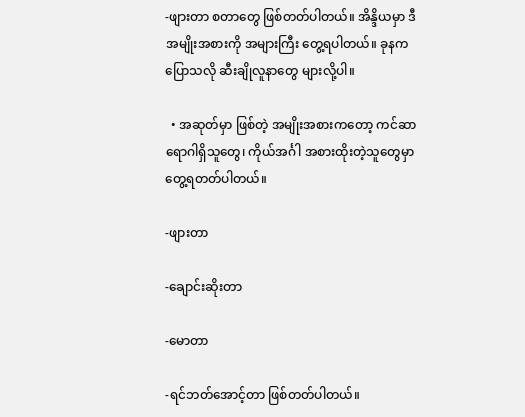-ဖျားတာ စတာတွေ ဖြစ်တတ်ပါတယ်။ အိန္ဒိယမှာ ဒီအမျိုးအစားကို အများကြီး တွေ့ရပါတယ်။ ခုနကပြောသလို ဆီးချိုလူနာတွေ များလို့ပါ။

  • အဆုတ်မှာ ဖြစ်တဲ့ အမျိုးအစားကတော့ ကင်ဆာ ရောဂါရှိသူတွေ၊ ကိုယ်အင်္ဂါ အစားထိုးတဲ့သူတွေမှာ တွေ့ရတတ်ပါတယ်။

-ဖျားတာ

-ချောင်းဆိုးတာ

-မောတာ

-ရင်ဘတ်အောင့်တာ ဖြစ်တတ်ပါတယ်။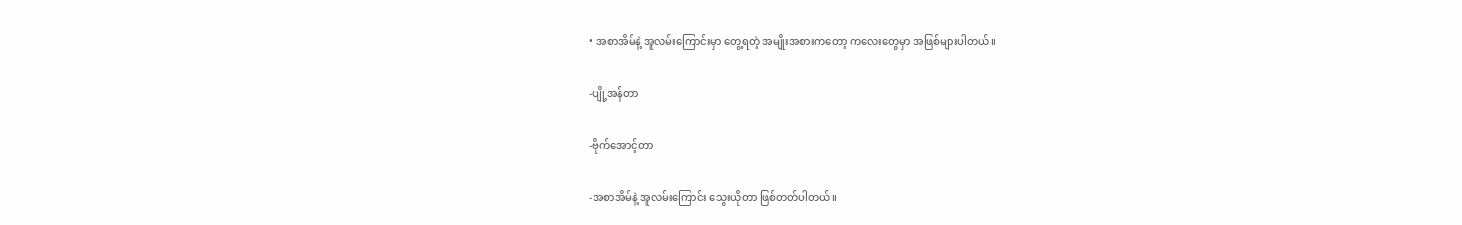• အစာအိမ်နဲ့ အူလမ်းကြောင်းမှာ တွေ့ရတဲ့ အမျိုးအစားကတော့ ကလေးတွေမှာ အဖြစ်များပါတယ်။

-ပျို့အန်တာ

-ဗိုက်အောင့်တာ

-အစာအိမ်နဲ့ အူလမ်းကြောင်း သွေးယိုတာ ဖြစ်တတ်ပါတယ်။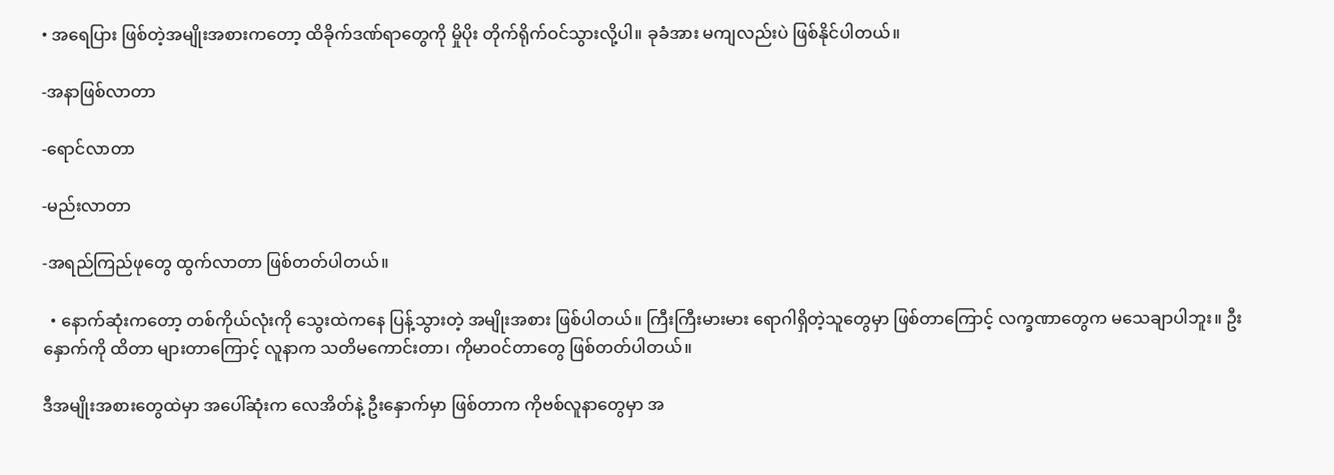• အရေပြား ဖြစ်တဲ့အမျိုးအစားကတော့ ထိခိုက်ဒဏ်ရာတွေကို မှိုပိုး တိုက်ရိုက်ဝင်သွားလို့ပါ။ ခုခံအား မကျလည်းပဲ ဖြစ်နိုင်ပါတယ်။

-အနာဖြစ်လာတာ

-ရောင်လာတာ

-မည်းလာတာ

-အရည်ကြည်ဖုတွေ ထွက်လာတာ ဖြစ်တတ်ပါတယ်။

  • နောက်ဆုံးကတော့ တစ်ကိုယ်လုံးကို သွေးထဲကနေ ပြန့်သွားတဲ့ အမျိုးအစား ဖြစ်ပါတယ်။ ကြီးကြီးမားမား ရောဂါရှိတဲ့သူတွေမှာ ဖြစ်တာကြောင့် လက္ခဏာတွေက မသေချာပါဘူး။ ဦးနှောက်ကို ထိတာ များတာကြောင့် လူနာက သတိမကောင်းတာ၊ ကိုမာဝင်တာတွေ ဖြစ်တတ်ပါတယ်။

ဒီအမျိုးအစားတွေထဲမှာ အပေါ်ဆုံးက လေအိတ်နဲ့ ဦးနှောက်မှာ ဖြစ်တာက ကိုဗစ်လူနာတွေမှာ အ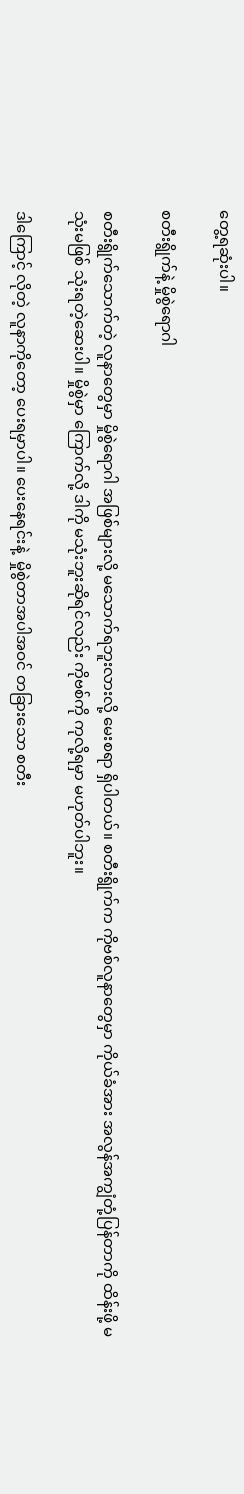တွေ့ရဆုံးပါ။

စတီးရွိုက်နဲ့ မှိုစွဲရောဂါ

စတီးရွိုက်သောက်တဲ့ လူနာတွေမှာ မှိုစွဲရောဂါ အဖြစ်များလို့ မသောက်ရဘူးလားလို့ မေးစရာ ရှိပါတယ်။ စတီးရွိုက်က ကိုဗစ်လူနာတွေမှာ ကိုယ်ခံအား အလွန်အကျွံတုံ့ပြန်တာကို ထိန်းဖို့ မသုံးမဖြစ် သုံးရတဲ့ဆေးပါ။ မှိုစွဲမှာ ကြောက်လို့ ဒါကို မသုံးဘူးဆိုရင်လည်း ကိုဗစ်ကို ကုလို့ရမှာ မဟုတ်ပါဘူး။

ဒါကြောင့် လိုတဲ့ လူနာကိုတော့ ပေးရမှာပါ။ ပေးနေရင်းနဲ့  မှိုစွဲတာအပါအဝင် တခြားသော စတီး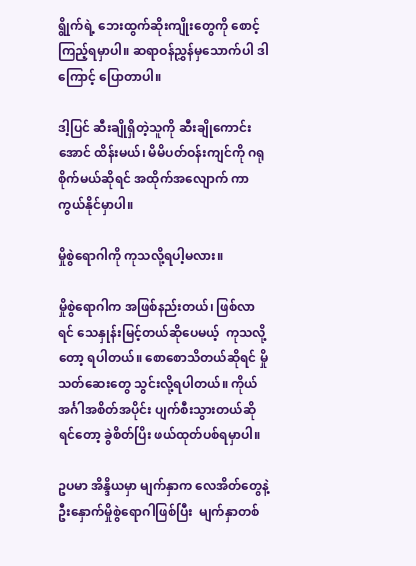ရွိုက်ရဲ့ ဘေးထွက်ဆိုးကျိုးတွေကို စောင့်ကြည့်ရမှာပါ။ ဆရာဝန်ညွှန်မှသောက်ပါ ဒါကြောင့် ပြောတာပါ။

ဒါ့ပြင် ဆီးချိုရှိတဲ့သူကို ဆီးချိုကောင်းအောင် ထိန်းမယ်၊ မိမိပတ်ဝန်းကျင်ကို ဂရုစိုက်မယ်ဆိုရင် အထိုက်အလျောက် ကာကွယ်နိုင်မှာပါ။

မှိုစွဲရောဂါကို ကုသလို့ရပါ့မလား။

မှိုစွဲရောဂါက အဖြစ်နည်းတယ်၊ ဖြစ်လာရင် သေနှုန်းမြင့်တယ်ဆိုပေမယ့်  ကုသလို့တော့ ရပါတယ်။ စောစောသိတယ်ဆိုရင် မှိုသတ်ဆေးတွေ သွင်းလို့ရပါတယ်။ ကိုယ်အင်္ဂါအစိတ်အပိုင်း ပျက်စီးသွားတယ်ဆိုရင်တော့ ခွဲစိတ်ပြိး ဖယ်ထုတ်ပစ်ရမှာပါ။

ဥပမာ အိန္ဒိယမှာ မျက်နှာက လေအိတ်တွေနဲ့ ဦးနှောက်မှိုစွဲရောဂါဖြစ်ပြီး  မျက်နှာတစ်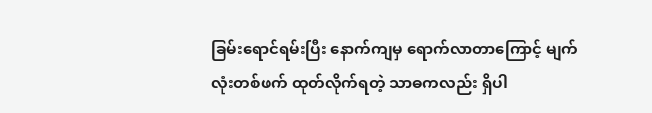ခြမ်းရောင်ရမ်းပြီး နောက်ကျမှ ရောက်လာတာကြောင့် မျက်လုံးတစ်ဖက် ထုတ်လိုက်ရတဲ့ သာဓကလည်း ရှိပါ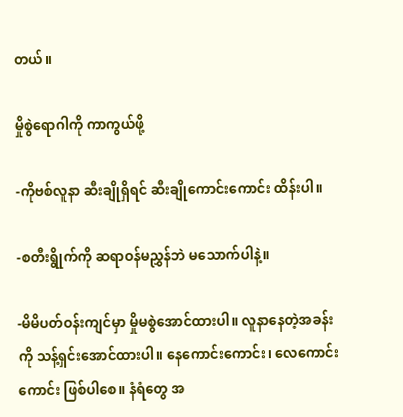တယ်။

မှိုစွဲရောဂါကို ကာကွယ်ဖို့

-ကိုဗစ်လူနာ ဆီးချိုရှိရင် ဆီးချိုကောင်းကောင်း ထိန်းပါ။

-စတီးရွိုက်ကို ဆရာဝန်မညွှန်ဘဲ မသောက်ပါနဲ့။

-မိမိပတ်ဝန်းကျင်မှာ မှိုမစွဲအောင်ထားပါ။ လူနာနေတဲ့အခန်းကို သန့်ရှင်းအောင်ထားပါ။ နေကောင်းကောင်း၊ လေကောင်းကောင်း ဖြစ်ပါစေ။ နံရံတွေ အ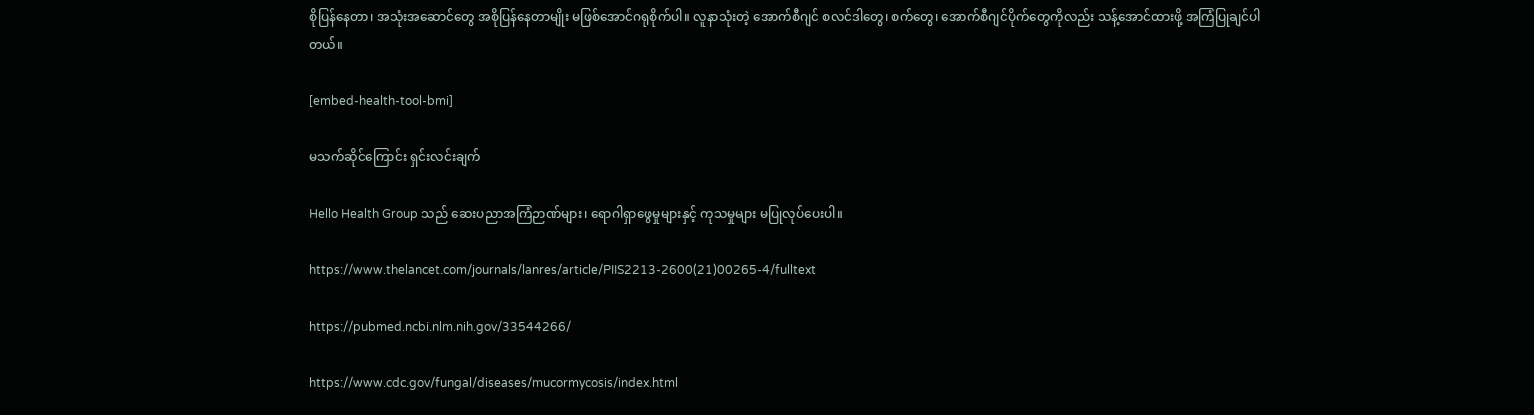စိုပြန်နေတာ၊ အသုံးအဆောင်တွေ အစိုပြန်နေတာမျိုး မဖြစ်အောင်ဂရုစိုက်ပါ။ လူနာသုံးတဲ့ အောက်စီဂျင် စလင်ဒါတွေ၊ စက်တွေ၊ အောက်စီဂျင်ပိုက်တွေကိုလည်း သန့်အောင်ထားဖို့ အကြံပြုချင်ပါတယ်။

[embed-health-tool-bmi]

မသက်ဆိုင်ကြောင်း ရှင်းလင်းချက်

Hello Health Group သည် ဆေးပညာအကြံဉာဏ်များ၊ ရောဂါရှာဖွေမှုများနှင့် ကုသမှုများ မပြုလုပ်ပေးပါ။

https://www.thelancet.com/journals/lanres/article/PIIS2213-2600(21)00265-4/fulltext

https://pubmed.ncbi.nlm.nih.gov/33544266/

https://www.cdc.gov/fungal/diseases/mucormycosis/index.html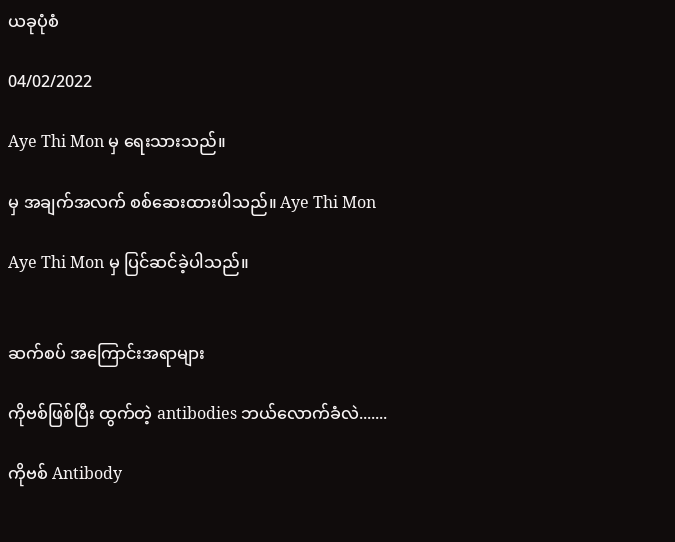ယခုပုံစံ

04/02/2022

Aye Thi Mon မှ ရေးသားသည်။

မှ အချက်အလက် စစ်ဆေးထားပါသည်။ Aye Thi Mon

Aye Thi Mon မှ ပြင်ဆင်ခဲ့ပါသည်။


ဆက်စပ် အကြောင်းအရာများ

ကိုဗစ်ဖြစ်ပြီး ထွက်တဲ့ antibodies ဘယ်လောက်ခံလဲ.......

ကိုဗစ် Antibody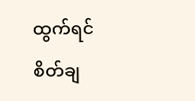ထွက်ရင် စိတ်ချ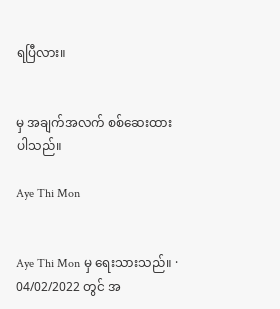ရပြီလား။


မှ အချက်အလက် စစ်ဆေးထားပါသည်။

Aye Thi Mon


Aye Thi Mon မှ ရေးသားသည်။ · 04/02/2022 တွင် အ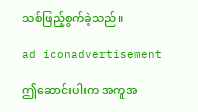သစ်ဖြည့်စွက်ခဲ့သည်။

ad iconadvertisement

ဤဆောင်းပါးက အကူအ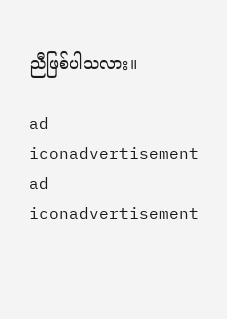ညီဖြစ်ပါသလား။

ad iconadvertisement
ad iconadvertisement